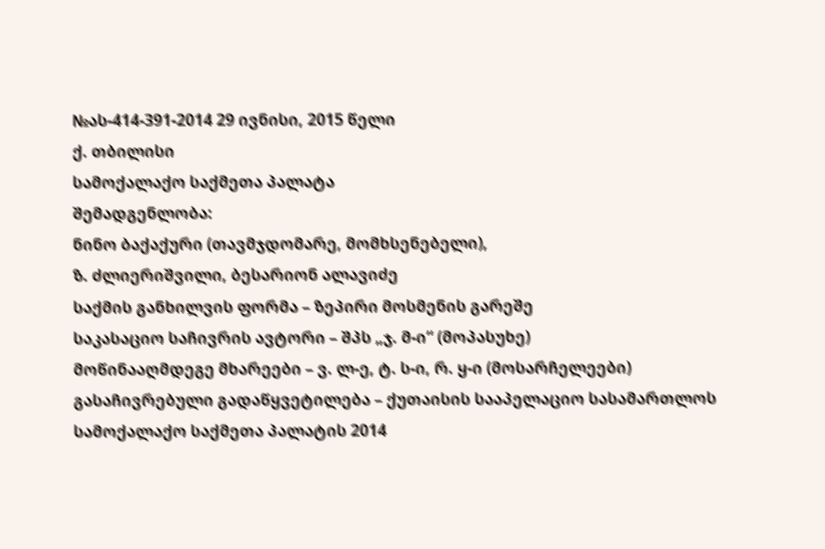№ას-414-391-2014 29 ივნისი, 2015 წელი
ქ. თბილისი
სამოქალაქო საქმეთა პალატა
შემადგენლობა:
ნინო ბაქაქური (თავმჯდომარე, მომხსენებელი),
ზ. ძლიერიშვილი, ბესარიონ ალავიძე
საქმის განხილვის ფორმა – ზეპირი მოსმენის გარეშე
საკასაციო საჩივრის ავტორი – შპს „ჯ. მ-ი“ (მოპასუხე)
მოწინააღმდეგე მხარეები – ვ. ლ-ე, ტ. ს-ი, რ. ყ-ი (მოსარჩელეები)
გასაჩივრებული გადაწყვეტილება – ქუთაისის სააპელაციო სასამართლოს სამოქალაქო საქმეთა პალატის 2014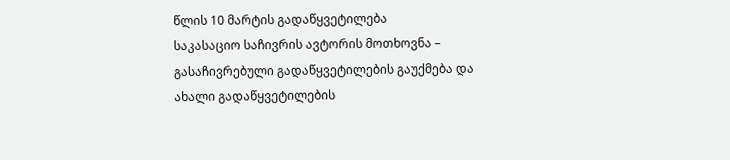წლის 10 მარტის გადაწყვეტილება
საკასაციო საჩივრის ავტორის მოთხოვნა – გასაჩივრებული გადაწყვეტილების გაუქმება და ახალი გადაწყვეტილების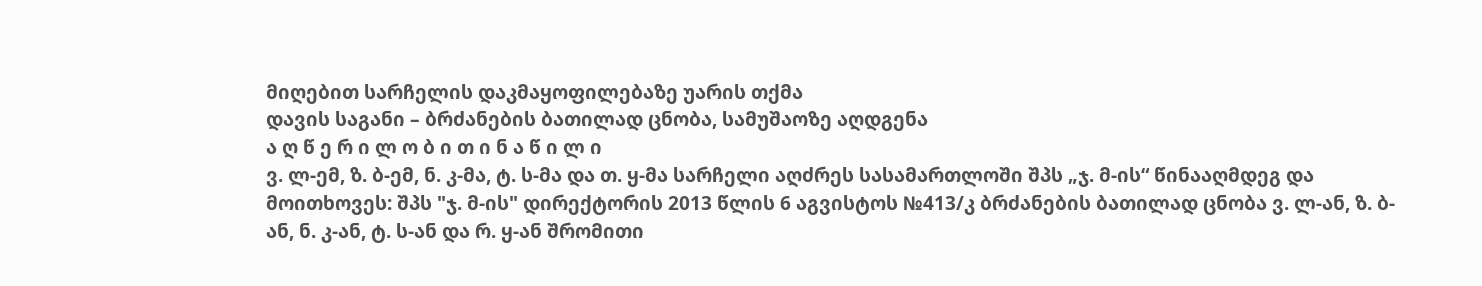მიღებით სარჩელის დაკმაყოფილებაზე უარის თქმა
დავის საგანი – ბრძანების ბათილად ცნობა, სამუშაოზე აღდგენა
ა ღ წ ე რ ი ლ ო ბ ი თ ი ნ ა წ ი ლ ი
ვ. ლ-ემ, ზ. ბ-ემ, ნ. კ-მა, ტ. ს-მა და თ. ყ-მა სარჩელი აღძრეს სასამართლოში შპს „ჯ. მ-ის“ წინააღმდეგ და მოითხოვეს: შპს "ჯ. მ-ის" დირექტორის 2013 წლის 6 აგვისტოს №413/კ ბრძანების ბათილად ცნობა ვ. ლ-ან, ზ. ბ-ან, ნ. კ-ან, ტ. ს-ან და რ. ყ-ან შრომითი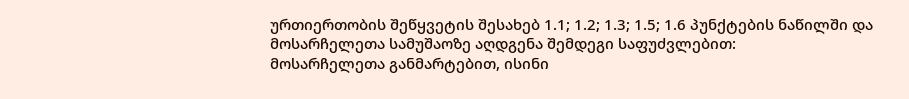ურთიერთობის შეწყვეტის შესახებ 1.1; 1.2; 1.3; 1.5; 1.6 პუნქტების ნაწილში და მოსარჩელეთა სამუშაოზე აღდგენა შემდეგი საფუძვლებით:
მოსარჩელეთა განმარტებით, ისინი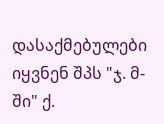დასაქმებულები იყვნენ შპს "ჯ. მ-ში" ქ.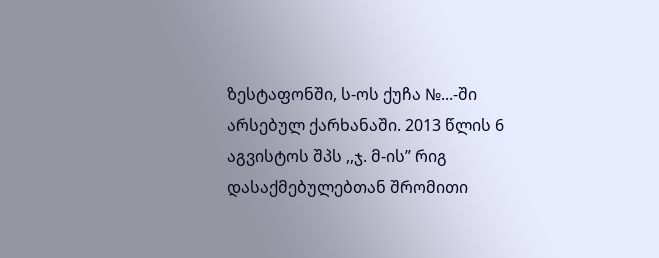ზესტაფონში, ს-ოს ქუჩა №...-ში არსებულ ქარხანაში. 2013 წლის 6 აგვისტოს შპს ,,ჯ. მ-ის’’ რიგ დასაქმებულებთან შრომითი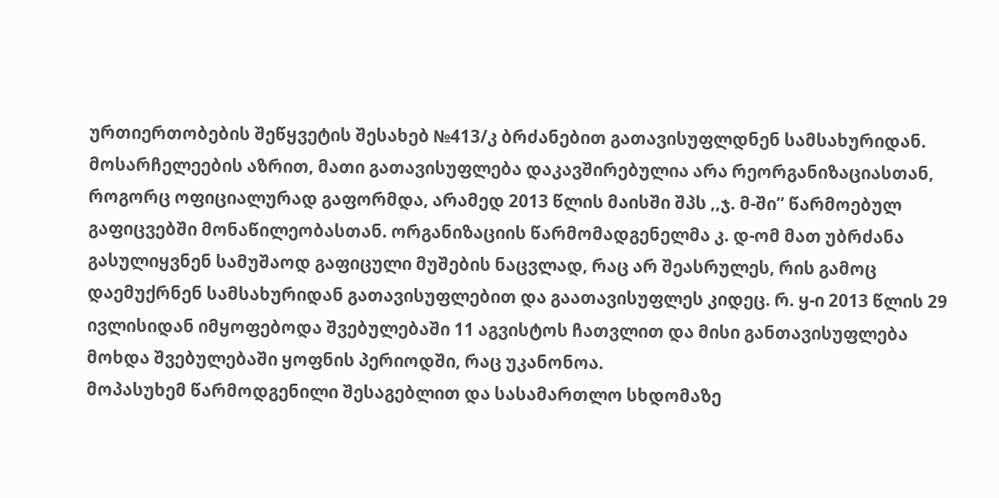ურთიერთობების შეწყვეტის შესახებ №413/კ ბრძანებით გათავისუფლდნენ სამსახურიდან. მოსარჩელეების აზრით, მათი გათავისუფლება დაკავშირებულია არა რეორგანიზაციასთან, როგორც ოფიციალურად გაფორმდა, არამედ 2013 წლის მაისში შპს ,,ჯ. მ-ში’’ წარმოებულ გაფიცვებში მონაწილეობასთან. ორგანიზაციის წარმომადგენელმა კ. დ-ომ მათ უბრძანა გასულიყვნენ სამუშაოდ გაფიცული მუშების ნაცვლად, რაც არ შეასრულეს, რის გამოც დაემუქრნენ სამსახურიდან გათავისუფლებით და გაათავისუფლეს კიდეც. რ. ყ-ი 2013 წლის 29 ივლისიდან იმყოფებოდა შვებულებაში 11 აგვისტოს ჩათვლით და მისი განთავისუფლება მოხდა შვებულებაში ყოფნის პერიოდში, რაც უკანონოა.
მოპასუხემ წარმოდგენილი შესაგებლით და სასამართლო სხდომაზე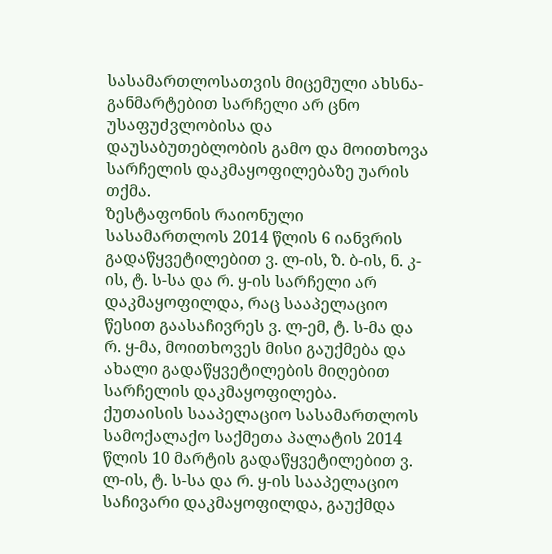სასამართლოსათვის მიცემული ახსნა-განმარტებით სარჩელი არ ცნო უსაფუძვლობისა და დაუსაბუთებლობის გამო და მოითხოვა სარჩელის დაკმაყოფილებაზე უარის თქმა.
ზესტაფონის რაიონული სასამართლოს 2014 წლის 6 იანვრის გადაწყვეტილებით ვ. ლ-ის, ზ. ბ-ის, ნ. კ-ის, ტ. ს-სა და რ. ყ-ის სარჩელი არ დაკმაყოფილდა, რაც სააპელაციო წესით გაასაჩივრეს ვ. ლ-ემ, ტ. ს-მა და რ. ყ-მა, მოითხოვეს მისი გაუქმება და ახალი გადაწყვეტილების მიღებით სარჩელის დაკმაყოფილება.
ქუთაისის სააპელაციო სასამართლოს სამოქალაქო საქმეთა პალატის 2014 წლის 10 მარტის გადაწყვეტილებით ვ. ლ-ის, ტ. ს-სა და რ. ყ-ის სააპელაციო საჩივარი დაკმაყოფილდა, გაუქმდა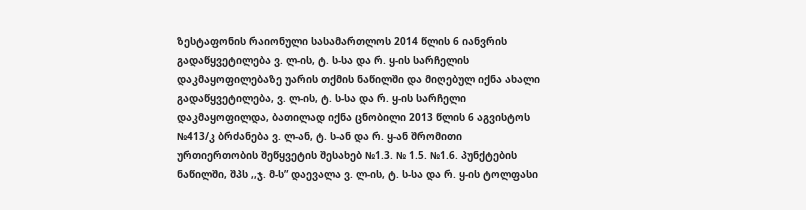ზესტაფონის რაიონული სასამართლოს 2014 წლის 6 იანვრის გადაწყვეტილება ვ. ლ-ის, ტ. ს-სა და რ. ყ-ის სარჩელის დაკმაყოფილებაზე უარის თქმის ნაწილში და მიღებულ იქნა ახალი გადაწყვეტილება, ვ. ლ-ის, ტ. ს-სა და რ. ყ-ის სარჩელი დაკმაყოფილდა, ბათილად იქნა ცნობილი 2013 წლის 6 აგვისტოს №413/კ ბრძანება ვ. ლ-ან, ტ. ს-ან და რ. ყ-ან შრომითი ურთიერთობის შეწყვეტის შესახებ №1.3. № 1.5. №1.6. პუნქტების ნაწილში, შპს ,,ჯ. მ-ს” დაევალა ვ. ლ-ის, ტ. ს-სა და რ. ყ-ის ტოლფასი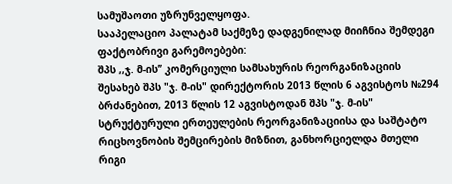სამუშაოთი უზრუნველყოფა.
სააპელაციო პალატამ საქმეზე დადგენილად მიიჩნია შემდეგი ფაქტობრივი გარემოებები:
შპს ,,ჯ. მ-ის’’ კომერციული სამსახურის რეორგანიზაციის შესახებ შპს "ჯ. მ-ის" დირექტორის 2013 წლის 6 აგვისტოს №294 ბრძანებით, 2013 წლის 12 აგვისტოდან შპს "ჯ. მ-ის" სტრუქტურული ერთეულების რეორგანიზაციისა და საშტატო რიცხოვნობის შემცირების მიზნით, განხორციელდა მთელი რიგი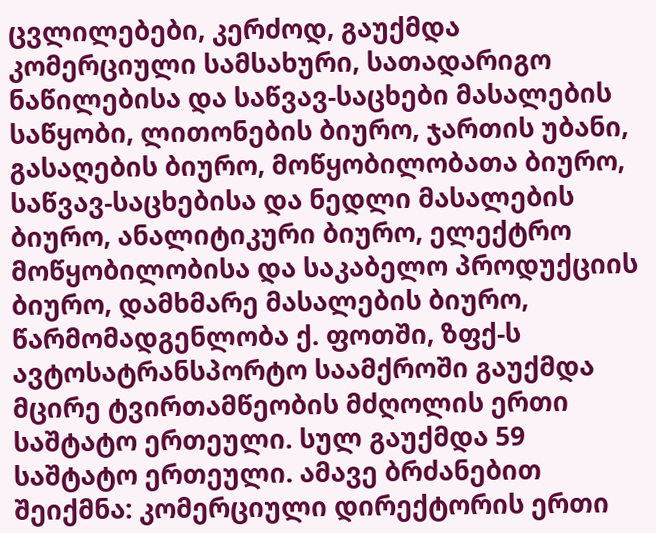ცვლილებები, კერძოდ, გაუქმდა კომერციული სამსახური, სათადარიგო ნაწილებისა და საწვავ-საცხები მასალების საწყობი, ლითონების ბიურო, ჯართის უბანი, გასაღების ბიურო, მოწყობილობათა ბიურო, საწვავ-საცხებისა და ნედლი მასალების ბიურო, ანალიტიკური ბიურო, ელექტრო მოწყობილობისა და საკაბელო პროდუქციის ბიურო, დამხმარე მასალების ბიურო, წარმომადგენლობა ქ. ფოთში, ზფქ-ს ავტოსატრანსპორტო საამქროში გაუქმდა მცირე ტვირთამწეობის მძღოლის ერთი საშტატო ერთეული. სულ გაუქმდა 59 საშტატო ერთეული. ამავე ბრძანებით შეიქმნა: კომერციული დირექტორის ერთი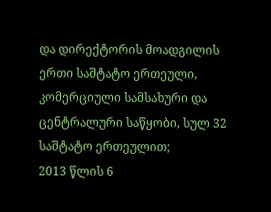და დირექტორის მოადგილის ერთი საშტატო ერთეული, კომერციული სამსახური და ცენტრალური საწყობი, სულ 32 საშტატო ერთეულით;
2013 წლის 6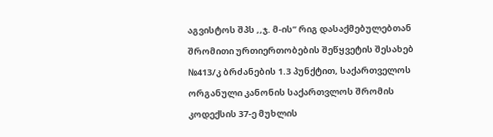აგვისტოს შპს ,,ჯ. მ-ის’’ რიგ დასაქმებულებთან შრომითი ურთიერთობების შეწყვეტის შესახებ №413/კ ბრძანების 1.3 პუნქტით, საქართველოს ორგანული კანონის საქართვლოს შრომის კოდექსის 37-ე მუხლის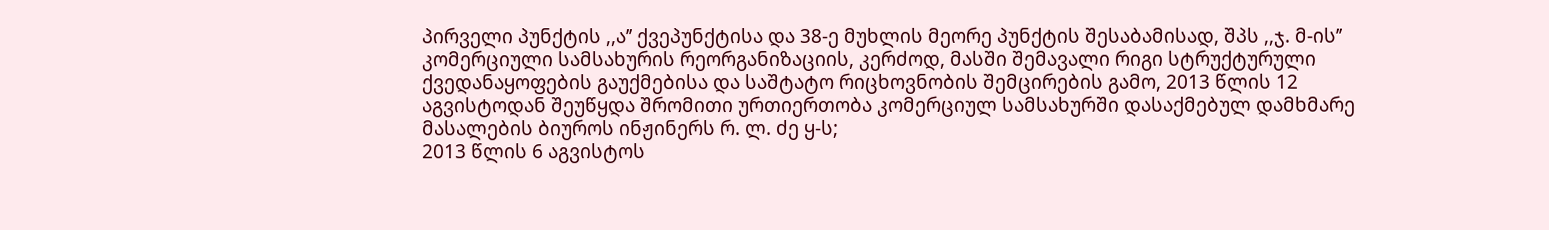პირველი პუნქტის ,,ა’’ ქვეპუნქტისა და 38-ე მუხლის მეორე პუნქტის შესაბამისად, შპს ,,ჯ. მ-ის’’ კომერციული სამსახურის რეორგანიზაციის, კერძოდ, მასში შემავალი რიგი სტრუქტურული ქვედანაყოფების გაუქმებისა და საშტატო რიცხოვნობის შემცირების გამო, 2013 წლის 12 აგვისტოდან შეუწყდა შრომითი ურთიერთობა კომერციულ სამსახურში დასაქმებულ დამხმარე მასალების ბიუროს ინჟინერს რ. ლ. ძე ყ-ს;
2013 წლის 6 აგვისტოს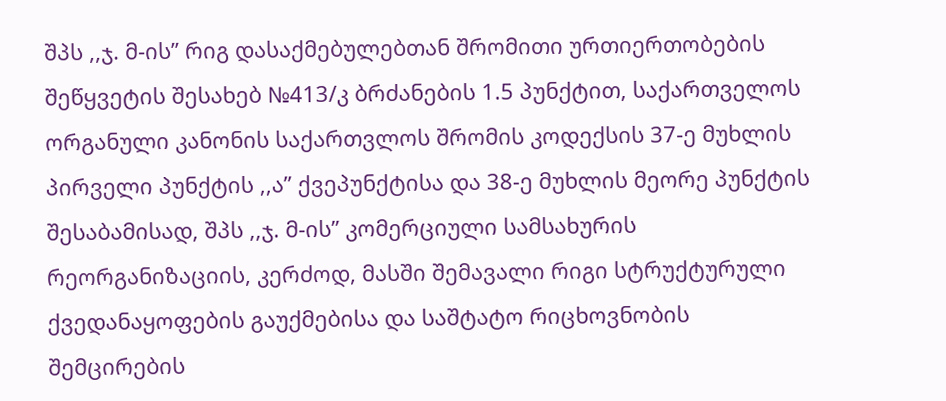შპს ,,ჯ. მ-ის’’ რიგ დასაქმებულებთან შრომითი ურთიერთობების შეწყვეტის შესახებ №413/კ ბრძანების 1.5 პუნქტით, საქართველოს ორგანული კანონის საქართვლოს შრომის კოდექსის 37-ე მუხლის პირველი პუნქტის ,,ა’’ ქვეპუნქტისა და 38-ე მუხლის მეორე პუნქტის შესაბამისად, შპს ,,ჯ. მ-ის’’ კომერციული სამსახურის რეორგანიზაციის, კერძოდ, მასში შემავალი რიგი სტრუქტურული ქვედანაყოფების გაუქმებისა და საშტატო რიცხოვნობის შემცირების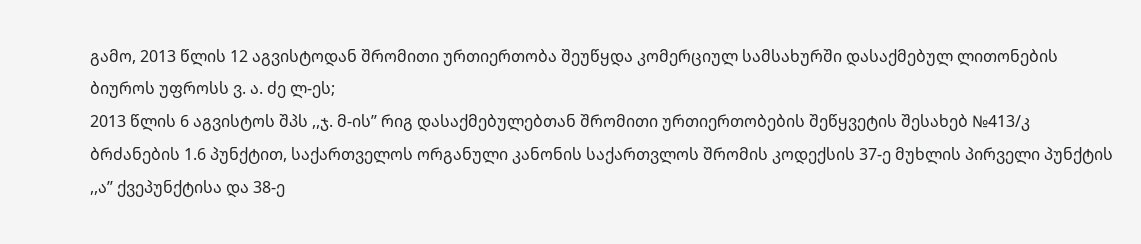გამო, 2013 წლის 12 აგვისტოდან შრომითი ურთიერთობა შეუწყდა კომერციულ სამსახურში დასაქმებულ ლითონების ბიუროს უფროსს ვ. ა. ძე ლ-ეს;
2013 წლის 6 აგვისტოს შპს ,,ჯ. მ-ის’’ რიგ დასაქმებულებთან შრომითი ურთიერთობების შეწყვეტის შესახებ №413/კ ბრძანების 1.6 პუნქტით, საქართველოს ორგანული კანონის საქართვლოს შრომის კოდექსის 37-ე მუხლის პირველი პუნქტის ,,ა’’ ქვეპუნქტისა და 38-ე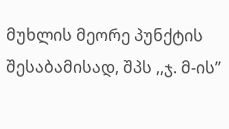მუხლის მეორე პუნქტის შესაბამისად, შპს ,,ჯ. მ-ის’’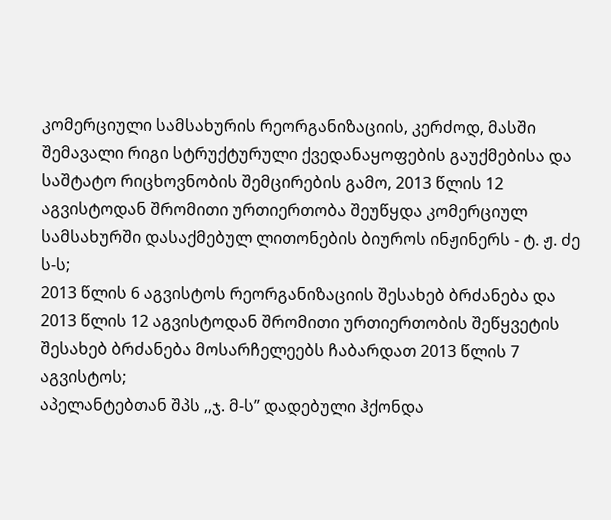კომერციული სამსახურის რეორგანიზაციის, კერძოდ, მასში შემავალი რიგი სტრუქტურული ქვედანაყოფების გაუქმებისა და საშტატო რიცხოვნობის შემცირების გამო, 2013 წლის 12 აგვისტოდან შრომითი ურთიერთობა შეუწყდა კომერციულ სამსახურში დასაქმებულ ლითონების ბიუროს ინჟინერს - ტ. ჟ. ძე ს-ს;
2013 წლის 6 აგვისტოს რეორგანიზაციის შესახებ ბრძანება და 2013 წლის 12 აგვისტოდან შრომითი ურთიერთობის შეწყვეტის შესახებ ბრძანება მოსარჩელეებს ჩაბარდათ 2013 წლის 7 აგვისტოს;
აპელანტებთან შპს ,,ჯ. მ-ს” დადებული ჰქონდა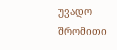უვადო შრომითი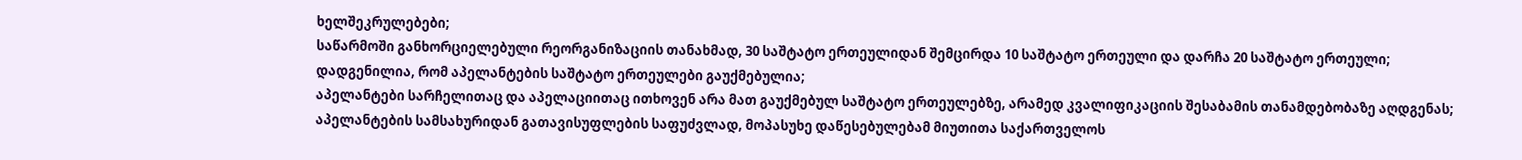ხელშეკრულებები;
საწარმოში განხორციელებული რეორგანიზაციის თანახმად, 30 საშტატო ერთეულიდან შემცირდა 10 საშტატო ერთეული და დარჩა 20 საშტატო ერთეული;
დადგენილია, რომ აპელანტების საშტატო ერთეულები გაუქმებულია;
აპელანტები სარჩელითაც და აპელაციითაც ითხოვენ არა მათ გაუქმებულ საშტატო ერთეულებზე, არამედ კვალიფიკაციის შესაბამის თანამდებობაზე აღდგენას;
აპელანტების სამსახურიდან გათავისუფლების საფუძვლად, მოპასუხე დაწესებულებამ მიუთითა საქართველოს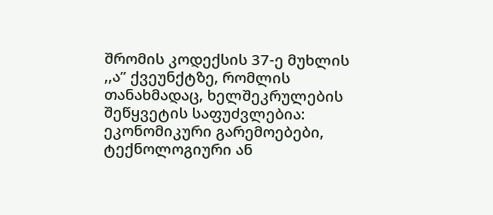შრომის კოდექსის 37-ე მუხლის ,,ა” ქვეუნქტზე, რომლის თანახმადაც, ხელშეკრულების შეწყვეტის საფუძვლებია: ეკონომიკური გარემოებები, ტექნოლოგიური ან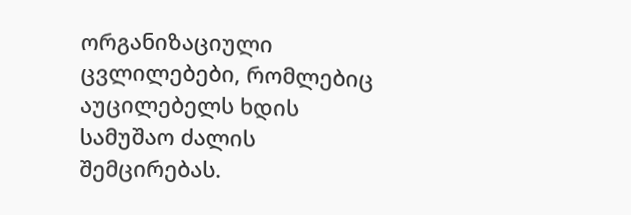ორგანიზაციული ცვლილებები, რომლებიც აუცილებელს ხდის სამუშაო ძალის შემცირებას.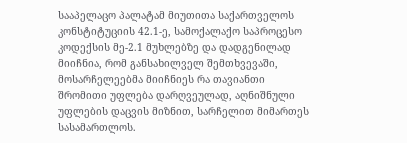სააპელაცო პალატამ მიუთითა საქართველოს კონსტიტუციის 42.1-ე, სამოქალაქო საპროცესო კოდექსის მე-2.1 მუხლებზე და დადგენილად მიიჩნია, რომ განსახილველ შემთხვევაში, მოსარჩელეებმა მიიჩნიეს რა თავიანთი შრომითი უფლება დარღვეულად, აღნიშნული უფლების დაცვის მიზნით, სარჩელით მიმართეს სასამართლოს.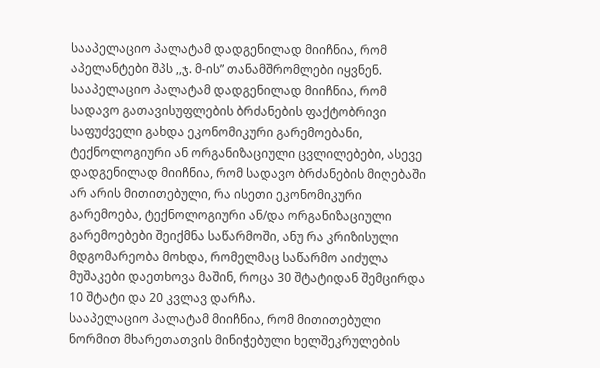სააპელაციო პალატამ დადგენილად მიიჩნია, რომ აპელანტები შპს ,,ჯ. მ-ის” თანამშრომლები იყვნენ.
სააპელაციო პალატამ დადგენილად მიიჩნია, რომ სადავო გათავისუფლების ბრძანების ფაქტობრივი საფუძველი გახდა ეკონომიკური გარემოებანი, ტექნოლოგიური ან ორგანიზაციული ცვლილებები, ასევე დადგენილად მიიჩნია, რომ სადავო ბრძანების მიღებაში არ არის მითითებული, რა ისეთი ეკონომიკური გარემოება, ტექნოლოგიური ან/და ორგანიზაციული გარემოებები შეიქმნა საწარმოში, ანუ რა კრიზისული მდგომარეობა მოხდა, რომელმაც საწარმო აიძულა მუშაკები დაეთხოვა მაშინ, როცა 30 შტატიდან შემცირდა 10 შტატი და 20 კვლავ დარჩა.
სააპელაციო პალატამ მიიჩნია, რომ მითითებული ნორმით მხარეთათვის მინიჭებული ხელშეკრულების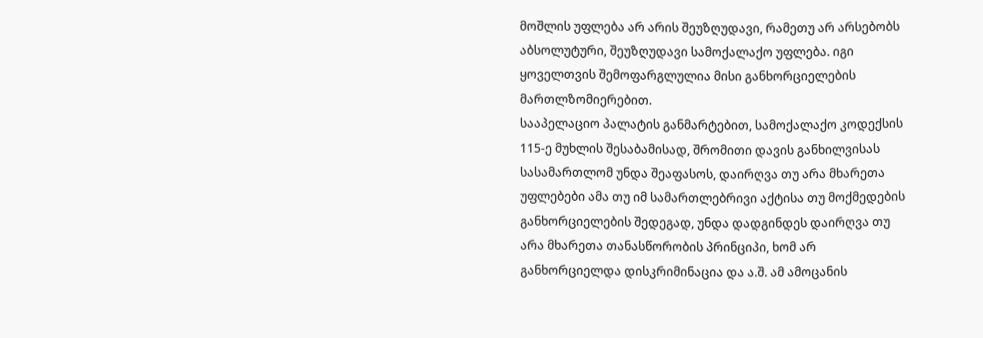მოშლის უფლება არ არის შეუზღუდავი, რამეთუ არ არსებობს აბსოლუტური, შეუზღუდავი სამოქალაქო უფლება. იგი ყოველთვის შემოფარგლულია მისი განხორციელების მართლზომიერებით.
სააპელაციო პალატის განმარტებით, სამოქალაქო კოდექსის 115-ე მუხლის შესაბამისად, შრომითი დავის განხილვისას სასამართლომ უნდა შეაფასოს, დაირღვა თუ არა მხარეთა უფლებები ამა თუ იმ სამართლებრივი აქტისა თუ მოქმედების განხორციელების შედეგად, უნდა დადგინდეს დაირღვა თუ არა მხარეთა თანასწორობის პრინციპი, ხომ არ განხორციელდა დისკრიმინაცია და ა.შ. ამ ამოცანის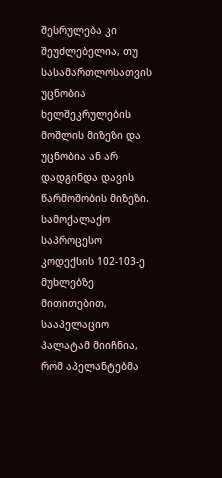შესრულება კი შეუძლებელია, თუ სასამართლოსათვის უცნობია ხელშეკრულების მოშლის მიზეზი და უცნობია ან არ დადგინდა დავის წარმოშობის მიზეზი.
სამოქალაქო საპროცესო კოდექსის 102-103-ე მუხლებზე მითითებით, სააპელაციო პალატამ მიიჩნია, რომ აპელანტებმა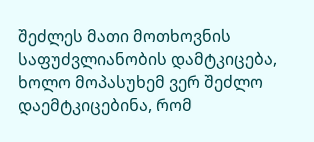შეძლეს მათი მოთხოვნის საფუძვლიანობის დამტკიცება, ხოლო მოპასუხემ ვერ შეძლო დაემტკიცებინა, რომ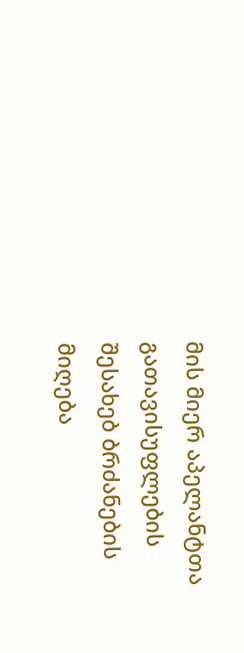მის მიერ აპელანტთა გათავისუფლების შესახებ ბრძანების მიღება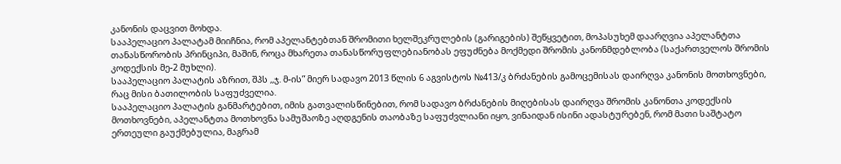კანონის დაცვით მოხდა.
სააპელაციო პალატამ მიიჩნია, რომ აპელანტებთან შრომითი ხელშეკრულების (გარიგების) შეწყვეტით, მოპასუხემ დაარღვია აპელანტთა თანასწორობის პრინციპი, მაშინ, როცა მხარეთა თანასწორუფლებიანობას ეფუძნება მოქმედი შრომის კანონმდებლობა (საქართველოს შრომის კოდექსის მე-2 მუხლი).
სააპელაციო პალატის აზრით, შპს ,,ჯ. მ-ის” მიერ სადავო 2013 წლის 6 აგვისტოს №413/კ ბრძანების გამოცემისას დაირღვა კანონის მოთხოვნები, რაც მისი ბათილობის საფუძველია.
სააპელაციო პალატის განმარტებით, იმის გათვალისწინებით, რომ სადავო ბრძანების მიღებისას დაირღვა შრომის კანონთა კოდექსის მოთხოვნები, აპელანტთა მოთხოვნა სამუშაოზე აღდგენის თაობაზე საფუძვლიანი იყო, ვინაიდან ისინი ადასტურებენ, რომ მათი საშტატო ერთეული გაუქმებულია, მაგრამ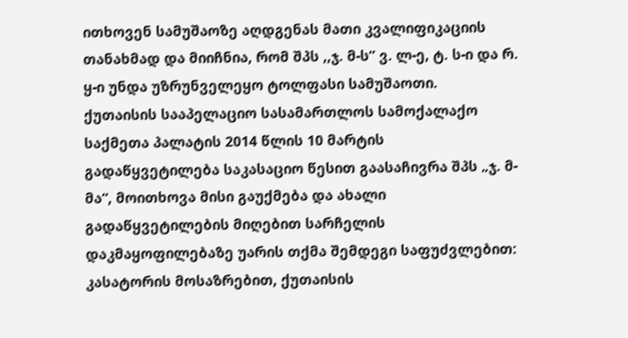ითხოვენ სამუშაოზე აღდგენას მათი კვალიფიკაციის თანახმად და მიიჩნია, რომ შპს ,,ჯ. მ-ს” ვ. ლ-ე, ტ. ს-ი და რ. ყ-ი უნდა უზრუნველეყო ტოლფასი სამუშაოთი.
ქუთაისის სააპელაციო სასამართლოს სამოქალაქო საქმეთა პალატის 2014 წლის 10 მარტის გადაწყვეტილება საკასაციო წესით გაასაჩივრა შპს „ჯ. მ-მა“, მოითხოვა მისი გაუქმება და ახალი გადაწყვეტილების მიღებით სარჩელის დაკმაყოფილებაზე უარის თქმა შემდეგი საფუძვლებით:
კასატორის მოსაზრებით, ქუთაისის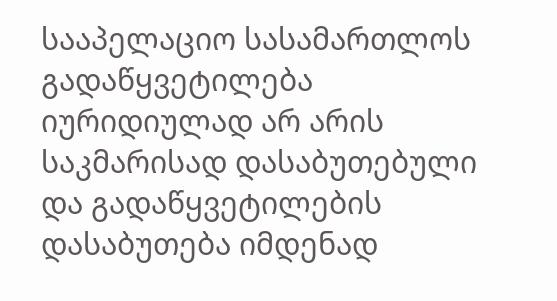სააპელაციო სასამართლოს გადაწყვეტილება იურიდიულად არ არის საკმარისად დასაბუთებული და გადაწყვეტილების დასაბუთება იმდენად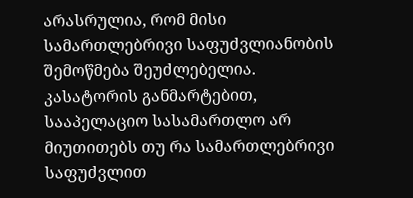არასრულია, რომ მისი სამართლებრივი საფუძვლიანობის შემოწმება შეუძლებელია.
კასატორის განმარტებით, სააპელაციო სასამართლო არ მიუთითებს თუ რა სამართლებრივი საფუძვლით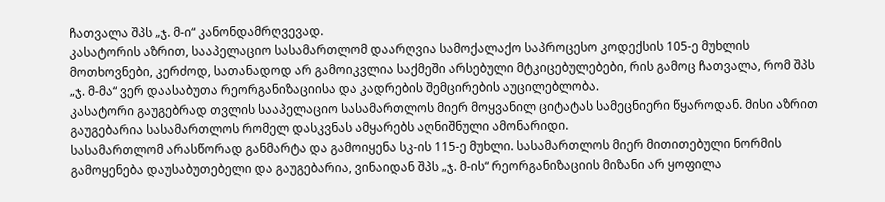ჩათვალა შპს „ჯ. მ-ი“ კანონდამრღვევად.
კასატორის აზრით, სააპელაციო სასამართლომ დაარღვია სამოქალაქო საპროცესო კოდექსის 105-ე მუხლის მოთხოვნები, კერძოდ, სათანადოდ არ გამოიკვლია საქმეში არსებული მტკიცებულებები, რის გამოც ჩათვალა, რომ შპს „ჯ. მ-მა“ ვერ დაასაბუთა რეორგანიზაციისა და კადრების შემცირების აუცილებლობა.
კასატორი გაუგებრად თვლის სააპელაციო სასამართლოს მიერ მოყვანილ ციტატას სამეცნიერი წყაროდან. მისი აზრით გაუგებარია სასამართლოს რომელ დასკვნას ამყარებს აღნიშნული ამონარიდი.
სასამართლომ არასწორად განმარტა და გამოიყენა სკ-ის 115-ე მუხლი. სასამართლოს მიერ მითითებული ნორმის გამოყენება დაუსაბუთებელი და გაუგებარია, ვინაიდან შპს „ჯ. მ-ის“ რეორგანიზაციის მიზანი არ ყოფილა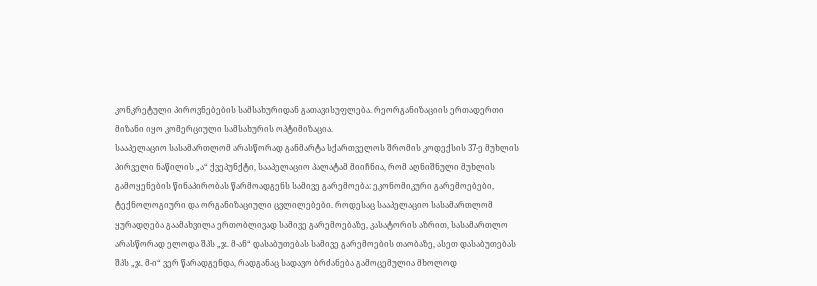კონკრეტული პიროვნებების სამსახურიდან გათავისუფლება. რეორგანიზაციის ერთადერთი მიზანი იყო კომერციული სამსახურის ოპტიმიზაცია.
სააპელაციო სასამართლომ არასწორად განმარტა სქართველოს შრომის კოდექსის 37-ე მუხლის პირველი ნაწილის „ა“ ქვეპუნქტი, სააპელაციო პალატამ მიიჩნია, რომ აღნიშნული მუხლის გამოყენების წინაპირობას წარმოადგენს სამივე გარემოება: ეკონომიკური გარემოებები, ტექნოლოგიური და ორგანიზაციული ცვლილებები. როდესაც სააპელაციო სასამართლომ ყურადღება გაამახვილა ერთობლივად სამივე გარემოებაზე, კასატორის აზრით, სასამართლო არასწორად ელოდა შპს „ჯ. მ-ან“ დასაბუთებას სამივე გარემოების თაობაზე, ასეთ დასაბუთებას შპს „ჯ. მ-ი“ ვერ წარადგენდა, რადგანაც სადავო ბრძანება გამოცემულია მხოლოდ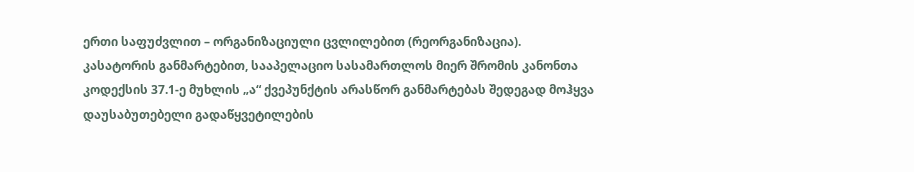ერთი საფუძვლით – ორგანიზაციული ცვლილებით (რეორგანიზაცია).
კასატორის განმარტებით, სააპელაციო სასამართლოს მიერ შრომის კანონთა კოდექსის 37.1-ე მუხლის „ა“ ქვეპუნქტის არასწორ განმარტებას შედეგად მოჰყვა დაუსაბუთებელი გადაწყვეტილების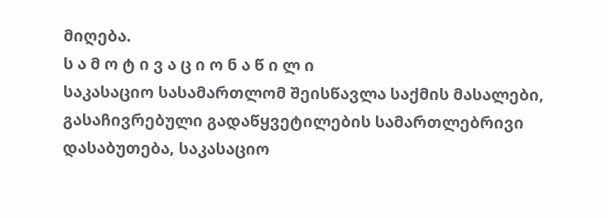მიღება.
ს ა მ ო ტ ი ვ ა ც ი ო ნ ა წ ი ლ ი
საკასაციო სასამართლომ შეისწავლა საქმის მასალები, გასაჩივრებული გადაწყვეტილების სამართლებრივი დასაბუთება, საკასაციო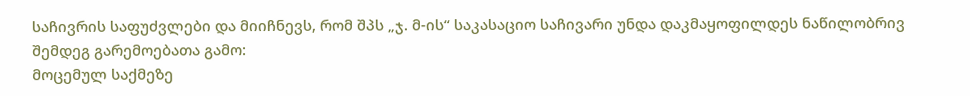საჩივრის საფუძვლები და მიიჩნევს, რომ შპს „ჯ. მ-ის“ საკასაციო საჩივარი უნდა დაკმაყოფილდეს ნაწილობრივ შემდეგ გარემოებათა გამო:
მოცემულ საქმეზე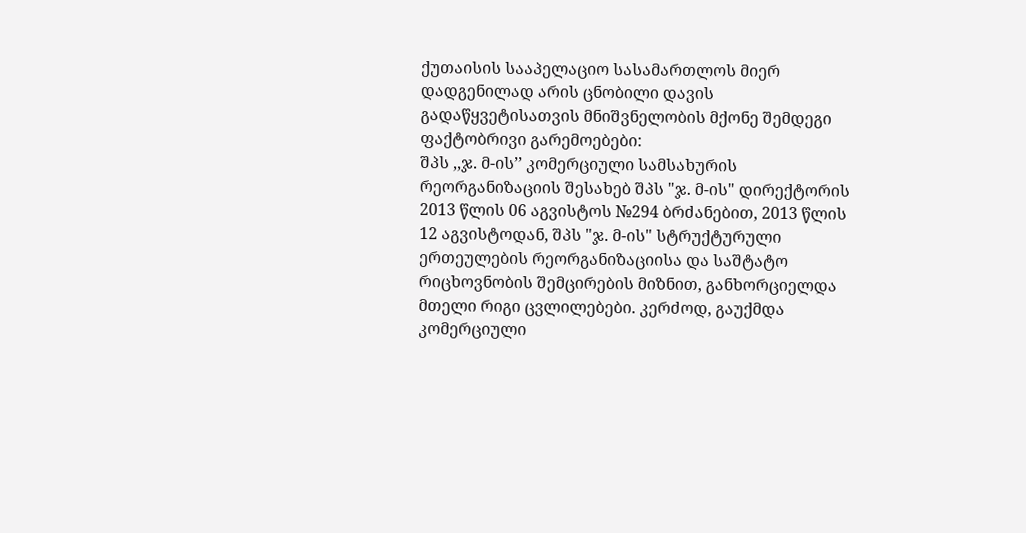ქუთაისის სააპელაციო სასამართლოს მიერ დადგენილად არის ცნობილი დავის გადაწყვეტისათვის მნიშვნელობის მქონე შემდეგი ფაქტობრივი გარემოებები:
შპს ,,ჯ. მ-ის’’ კომერციული სამსახურის რეორგანიზაციის შესახებ შპს "ჯ. მ-ის" დირექტორის 2013 წლის 06 აგვისტოს №294 ბრძანებით, 2013 წლის 12 აგვისტოდან, შპს "ჯ. მ-ის" სტრუქტურული ერთეულების რეორგანიზაციისა და საშტატო რიცხოვნობის შემცირების მიზნით, განხორციელდა მთელი რიგი ცვლილებები. კერძოდ, გაუქმდა კომერციული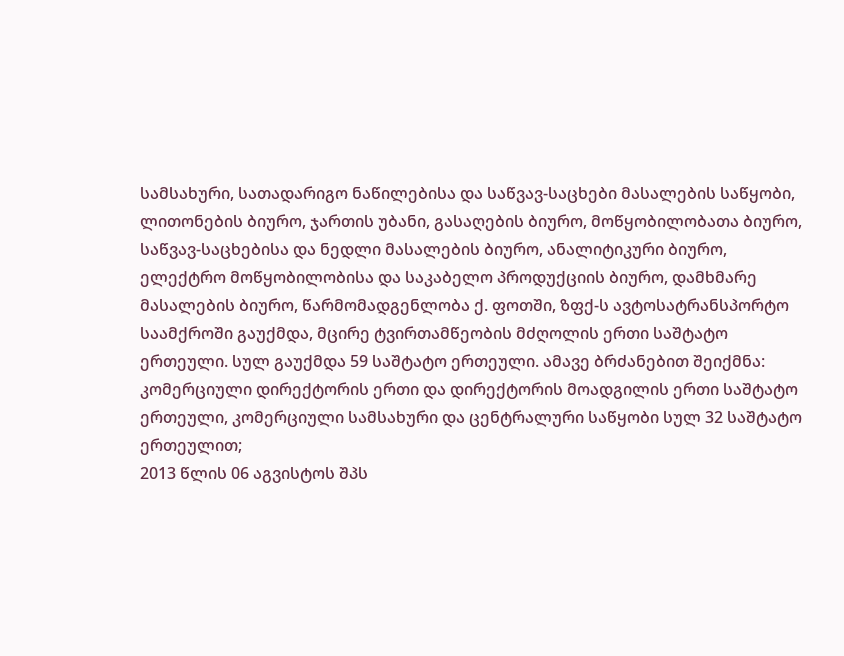სამსახური, სათადარიგო ნაწილებისა და საწვავ-საცხები მასალების საწყობი, ლითონების ბიურო, ჯართის უბანი, გასაღების ბიურო, მოწყობილობათა ბიურო, საწვავ-საცხებისა და ნედლი მასალების ბიურო, ანალიტიკური ბიურო, ელექტრო მოწყობილობისა და საკაბელო პროდუქციის ბიურო, დამხმარე მასალების ბიურო, წარმომადგენლობა ქ. ფოთში, ზფქ-ს ავტოსატრანსპორტო საამქროში გაუქმდა, მცირე ტვირთამწეობის მძღოლის ერთი საშტატო ერთეული. სულ გაუქმდა 59 საშტატო ერთეული. ამავე ბრძანებით შეიქმნა: კომერციული დირექტორის ერთი და დირექტორის მოადგილის ერთი საშტატო ერთეული, კომერციული სამსახური და ცენტრალური საწყობი სულ 32 საშტატო ერთეულით;
2013 წლის 06 აგვისტოს შპს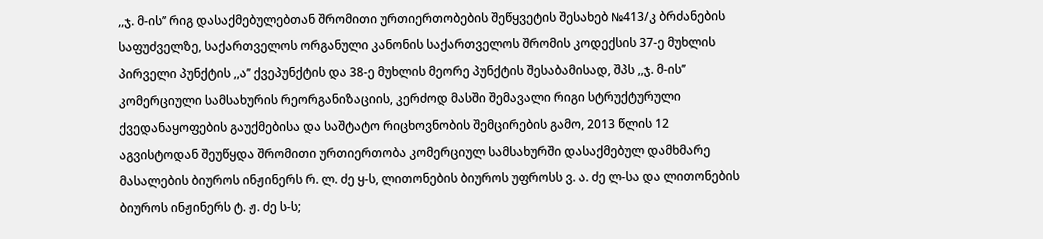,,ჯ. მ-ის’’ რიგ დასაქმებულებთან შრომითი ურთიერთობების შეწყვეტის შესახებ №413/კ ბრძანების საფუძველზე, საქართველოს ორგანული კანონის საქართველოს შრომის კოდექსის 37-ე მუხლის პირველი პუნქტის ,,ა’’ ქვეპუნქტის და 38-ე მუხლის მეორე პუნქტის შესაბამისად, შპს ,,ჯ. მ-ის’’ კომერციული სამსახურის რეორგანიზაციის, კერძოდ მასში შემავალი რიგი სტრუქტურული ქვედანაყოფების გაუქმებისა და საშტატო რიცხოვნობის შემცირების გამო, 2013 წლის 12 აგვისტოდან შეუწყდა შრომითი ურთიერთობა კომერციულ სამსახურში დასაქმებულ დამხმარე მასალების ბიუროს ინჟინერს რ. ლ. ძე ყ-ს, ლითონების ბიუროს უფროსს ვ. ა. ძე ლ-სა და ლითონების ბიუროს ინჟინერს ტ. ჟ. ძე ს-ს;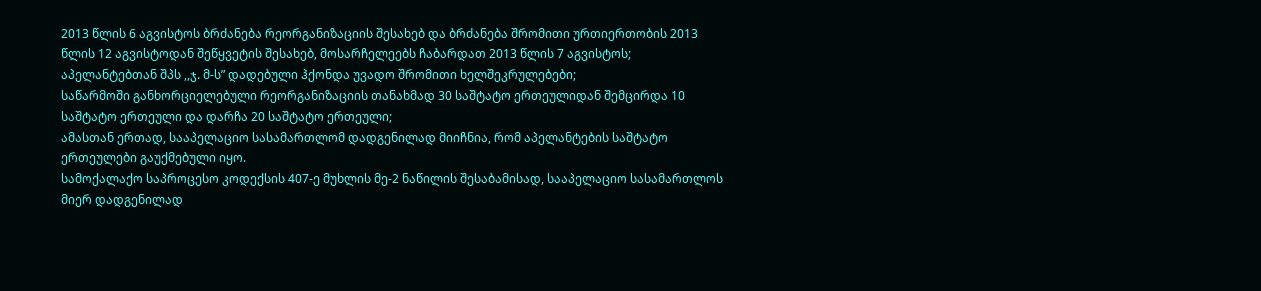2013 წლის 6 აგვისტოს ბრძანება რეორგანიზაციის შესახებ და ბრძანება შრომითი ურთიერთობის 2013 წლის 12 აგვისტოდან შეწყვეტის შესახებ, მოსარჩელეებს ჩაბარდათ 2013 წლის 7 აგვისტოს;
აპელანტებთან შპს ,,ჯ. მ-ს” დადებული ჰქონდა უვადო შრომითი ხელშეკრულებები;
საწარმოში განხორციელებული რეორგანიზაციის თანახმად 30 საშტატო ერთეულიდან შემცირდა 10 საშტატო ერთეული და დარჩა 20 საშტატო ერთეული;
ამასთან ერთად, სააპელაციო სასამართლომ დადგენილად მიიჩნია, რომ აპელანტების საშტატო ერთეულები გაუქმებული იყო.
სამოქალაქო საპროცესო კოდექსის 407-ე მუხლის მე-2 ნაწილის შესაბამისად, სააპელაციო სასამართლოს მიერ დადგენილად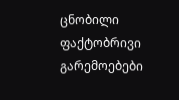ცნობილი ფაქტობრივი გარემოებები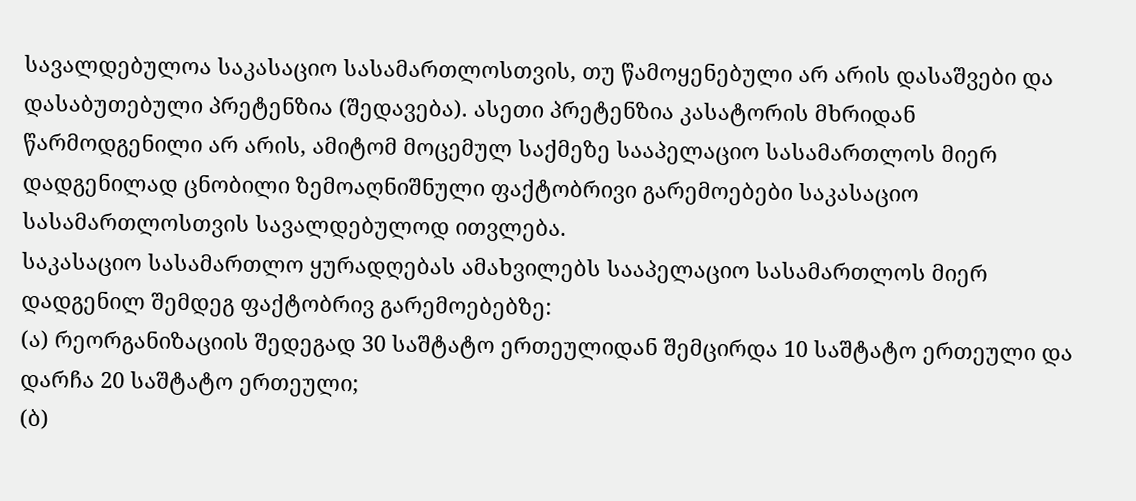სავალდებულოა საკასაციო სასამართლოსთვის, თუ წამოყენებული არ არის დასაშვები და დასაბუთებული პრეტენზია (შედავება). ასეთი პრეტენზია კასატორის მხრიდან წარმოდგენილი არ არის, ამიტომ მოცემულ საქმეზე სააპელაციო სასამართლოს მიერ დადგენილად ცნობილი ზემოაღნიშნული ფაქტობრივი გარემოებები საკასაციო სასამართლოსთვის სავალდებულოდ ითვლება.
საკასაციო სასამართლო ყურადღებას ამახვილებს სააპელაციო სასამართლოს მიერ დადგენილ შემდეგ ფაქტობრივ გარემოებებზე:
(ა) რეორგანიზაციის შედეგად 30 საშტატო ერთეულიდან შემცირდა 10 საშტატო ერთეული და დარჩა 20 საშტატო ერთეული;
(ბ)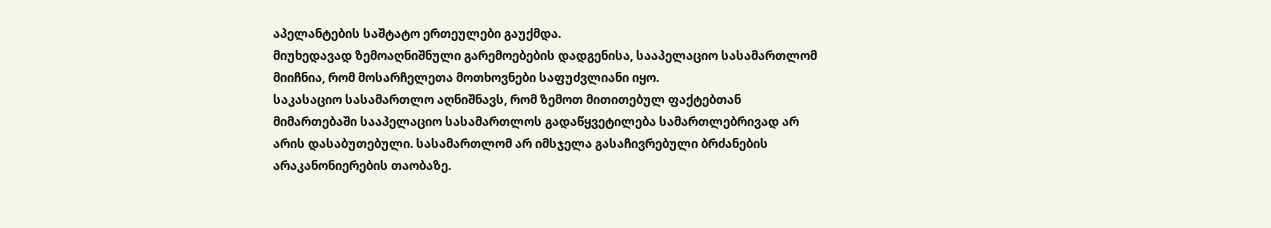აპელანტების საშტატო ერთეულები გაუქმდა.
მიუხედავად ზემოაღნიშნული გარემოებების დადგენისა, სააპელაციო სასამართლომ მიიჩნია, რომ მოსარჩელეთა მოთხოვნები საფუძვლიანი იყო.
საკასაციო სასამართლო აღნიშნავს, რომ ზემოთ მითითებულ ფაქტებთან მიმართებაში სააპელაციო სასამართლოს გადაწყვეტილება სამართლებრივად არ არის დასაბუთებული. სასამართლომ არ იმსჯელა გასაჩივრებული ბრძანების არაკანონიერების თაობაზე.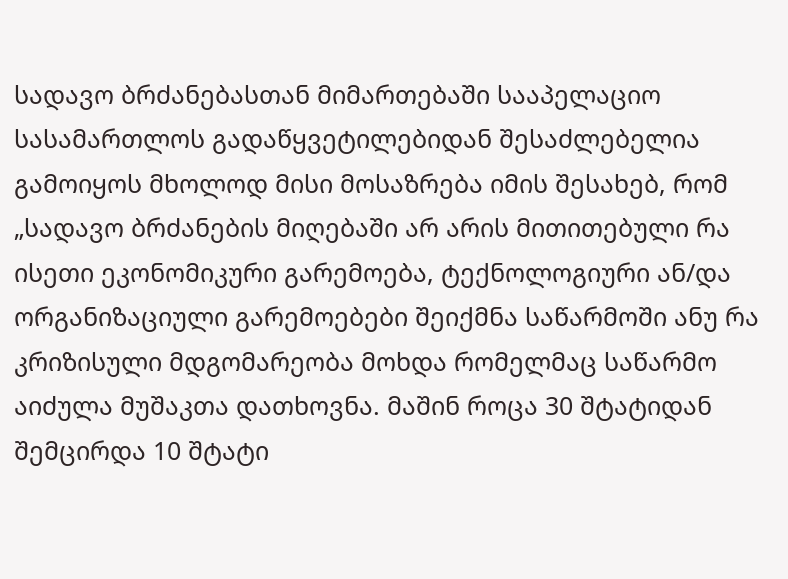სადავო ბრძანებასთან მიმართებაში სააპელაციო სასამართლოს გადაწყვეტილებიდან შესაძლებელია გამოიყოს მხოლოდ მისი მოსაზრება იმის შესახებ, რომ „სადავო ბრძანების მიღებაში არ არის მითითებული რა ისეთი ეკონომიკური გარემოება, ტექნოლოგიური ან/და ორგანიზაციული გარემოებები შეიქმნა საწარმოში ანუ რა კრიზისული მდგომარეობა მოხდა რომელმაც საწარმო აიძულა მუშაკთა დათხოვნა. მაშინ როცა 30 შტატიდან შემცირდა 10 შტატი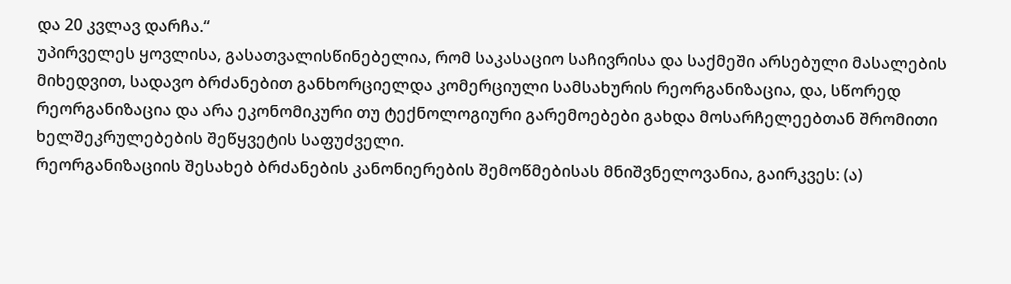და 20 კვლავ დარჩა.“
უპირველეს ყოვლისა, გასათვალისწინებელია, რომ საკასაციო საჩივრისა და საქმეში არსებული მასალების მიხედვით, სადავო ბრძანებით განხორციელდა კომერციული სამსახურის რეორგანიზაცია, და, სწორედ რეორგანიზაცია და არა ეკონომიკური თუ ტექნოლოგიური გარემოებები გახდა მოსარჩელეებთან შრომითი ხელშეკრულებების შეწყვეტის საფუძველი.
რეორგანიზაციის შესახებ ბრძანების კანონიერების შემოწმებისას მნიშვნელოვანია, გაირკვეს: (ა)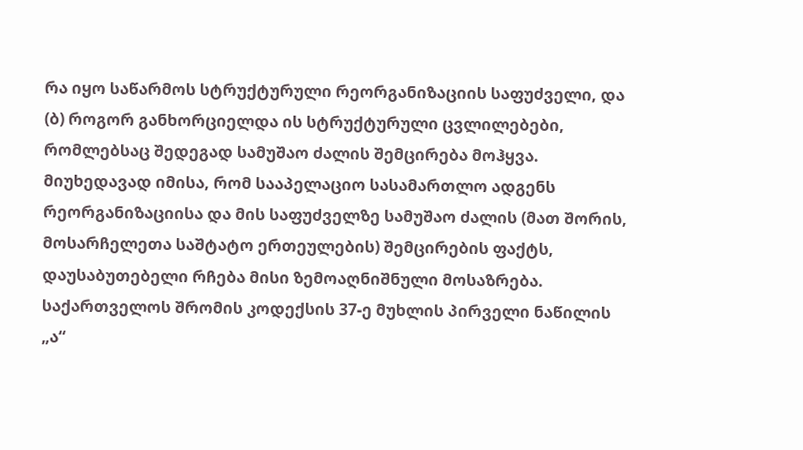რა იყო საწარმოს სტრუქტურული რეორგანიზაციის საფუძველი, და (ბ) როგორ განხორციელდა ის სტრუქტურული ცვლილებები, რომლებსაც შედეგად სამუშაო ძალის შემცირება მოჰყვა.
მიუხედავად იმისა, რომ სააპელაციო სასამართლო ადგენს რეორგანიზაციისა და მის საფუძველზე სამუშაო ძალის (მათ შორის, მოსარჩელეთა საშტატო ერთეულების) შემცირების ფაქტს, დაუსაბუთებელი რჩება მისი ზემოაღნიშნული მოსაზრება.
საქართველოს შრომის კოდექსის 37-ე მუხლის პირველი ნაწილის „ა“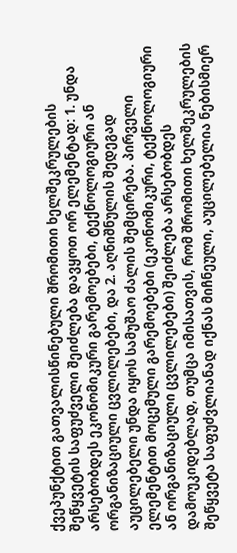ქვეპუნქტით გათვალისწინებული შრომითი ხელშეკრულების შეწყვეტის საფუძველი შეიძლება დავყოთ ორ ელემენტად: 1. უნდა არსებობდეს ეკონომიკური გარემოებები, ტექნოლოგიური ან ორგანიზაციული ცვლილებები, და 2. აღნიშნულის შედეგად აუცილებელი უნდა იყოს სამუშაო ძალის შემცირება. პირველი ელემენტით მოცემული გარემოებები (ეკონომიკური, ტექნოლოგიური ან ორგანიზაციული ცვლილებები) შეიძლება არსებობდეს დამოუკიდებლად, თუმცა იმისათვის, რომ შრომითი ხელშეკრულების შეწყვეტა საფუძვლიანად იქნას მიჩნეული, აუცილებელია ნებისმიერ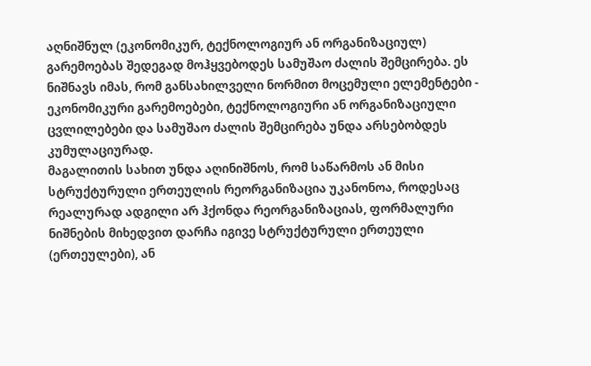აღნიშნულ (ეკონომიკურ, ტექნოლოგიურ ან ორგანიზაციულ) გარემოებას შედეგად მოჰყვებოდეს სამუშაო ძალის შემცირება. ეს ნიშნავს იმას, რომ განსახილველი ნორმით მოცემული ელემენტები - ეკონომიკური გარემოებები, ტექნოლოგიური ან ორგანიზაციული ცვლილებები და სამუშაო ძალის შემცირება უნდა არსებობდეს კუმულაციურად.
მაგალითის სახით უნდა აღინიშნოს, რომ საწარმოს ან მისი სტრუქტურული ერთეულის რეორგანიზაცია უკანონოა, როდესაც რეალურად ადგილი არ ჰქონდა რეორგანიზაციას, ფორმალური ნიშნების მიხედვით დარჩა იგივე სტრუქტურული ერთეული (ერთეულები), ან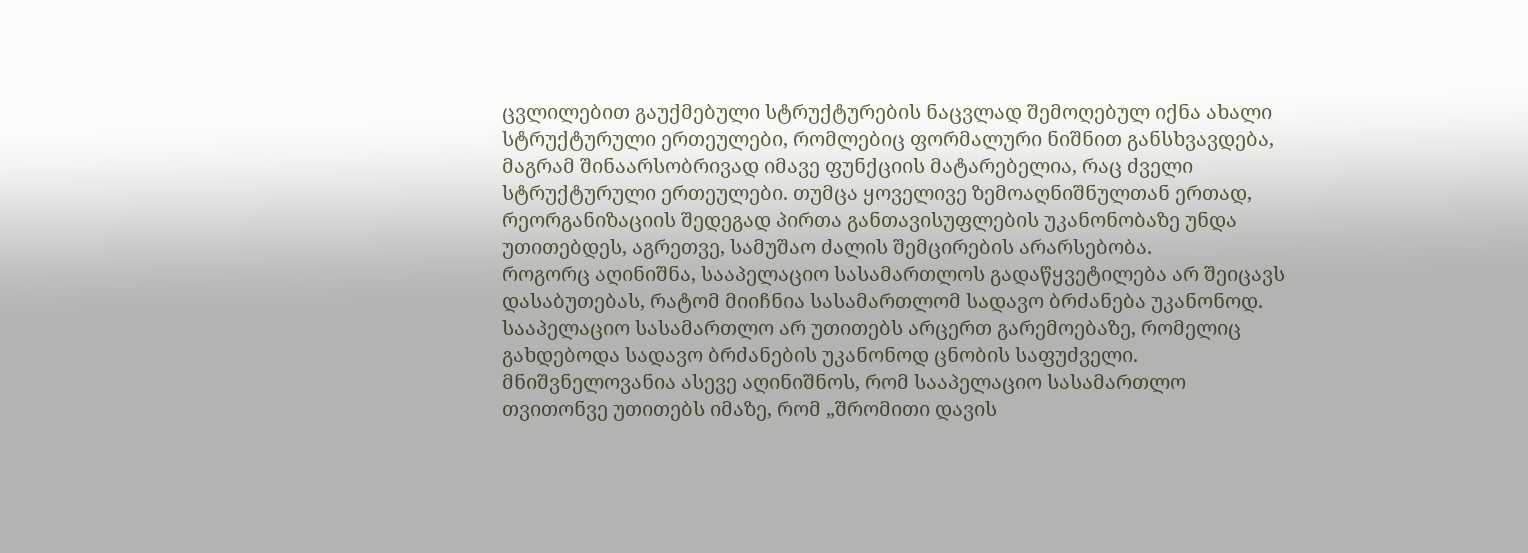ცვლილებით გაუქმებული სტრუქტურების ნაცვლად შემოღებულ იქნა ახალი სტრუქტურული ერთეულები, რომლებიც ფორმალური ნიშნით განსხვავდება, მაგრამ შინაარსობრივად იმავე ფუნქციის მატარებელია, რაც ძველი სტრუქტურული ერთეულები. თუმცა ყოველივე ზემოაღნიშნულთან ერთად, რეორგანიზაციის შედეგად პირთა განთავისუფლების უკანონობაზე უნდა უთითებდეს, აგრეთვე, სამუშაო ძალის შემცირების არარსებობა.
როგორც აღინიშნა, სააპელაციო სასამართლოს გადაწყვეტილება არ შეიცავს დასაბუთებას, რატომ მიიჩნია სასამართლომ სადავო ბრძანება უკანონოდ. სააპელაციო სასამართლო არ უთითებს არცერთ გარემოებაზე, რომელიც გახდებოდა სადავო ბრძანების უკანონოდ ცნობის საფუძველი.
მნიშვნელოვანია ასევე აღინიშნოს, რომ სააპელაციო სასამართლო თვითონვე უთითებს იმაზე, რომ „შრომითი დავის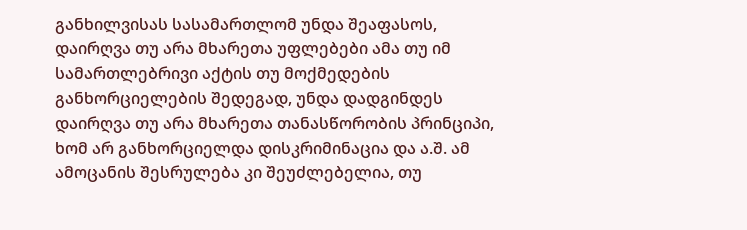განხილვისას სასამართლომ უნდა შეაფასოს, დაირღვა თუ არა მხარეთა უფლებები ამა თუ იმ სამართლებრივი აქტის თუ მოქმედების განხორციელების შედეგად, უნდა დადგინდეს დაირღვა თუ არა მხარეთა თანასწორობის პრინციპი, ხომ არ განხორციელდა დისკრიმინაცია და ა.შ. ამ ამოცანის შესრულება კი შეუძლებელია, თუ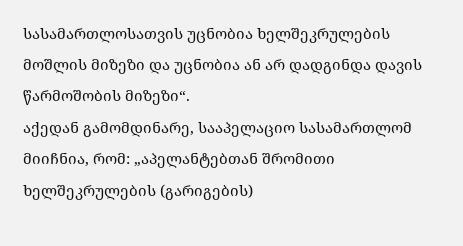სასამართლოსათვის უცნობია ხელშეკრულების მოშლის მიზეზი და უცნობია ან არ დადგინდა დავის წარმოშობის მიზეზი“.
აქედან გამომდინარე, სააპელაციო სასამართლომ მიიჩნია, რომ: „აპელანტებთან შრომითი ხელშეკრულების (გარიგების)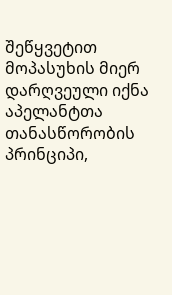შეწყვეტით მოპასუხის მიერ დარღვეული იქნა აპელანტთა თანასწორობის პრინციპი,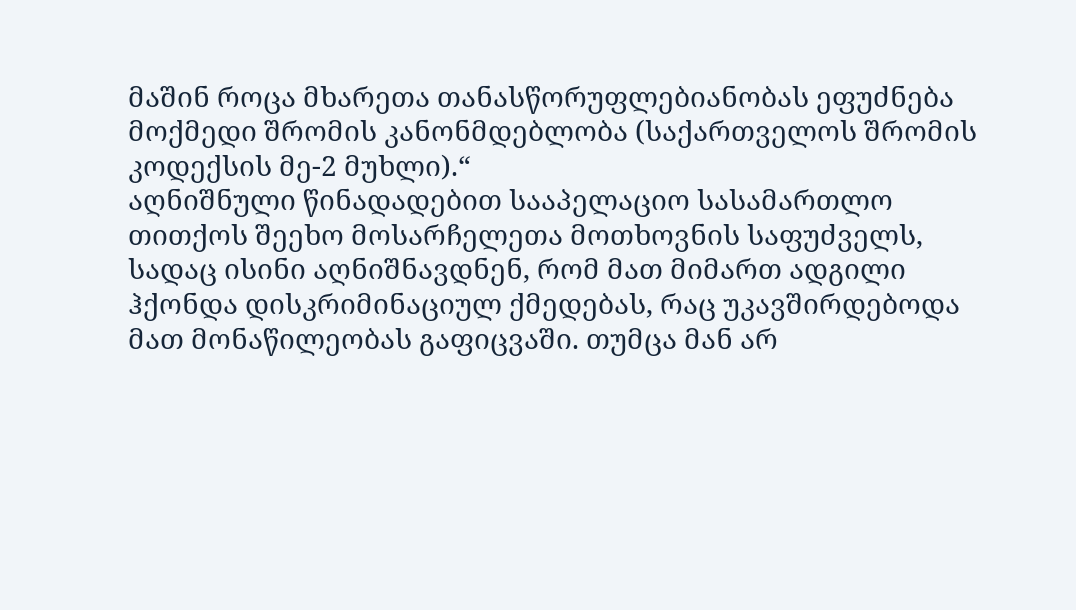მაშინ როცა მხარეთა თანასწორუფლებიანობას ეფუძნება მოქმედი შრომის კანონმდებლობა (საქართველოს შრომის კოდექსის მე-2 მუხლი).“
აღნიშნული წინადადებით სააპელაციო სასამართლო თითქოს შეეხო მოსარჩელეთა მოთხოვნის საფუძველს, სადაც ისინი აღნიშნავდნენ, რომ მათ მიმართ ადგილი ჰქონდა დისკრიმინაციულ ქმედებას, რაც უკავშირდებოდა მათ მონაწილეობას გაფიცვაში. თუმცა მან არ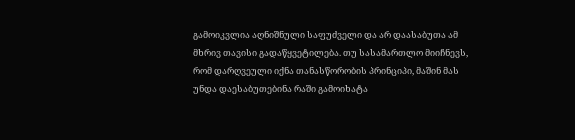გამოიკვლია აღნიშნული საფუძველი და არ დაასაბუთა ამ მხრივ თავისი გადაწყვეტილება. თუ სასამართლო მიიჩნევს, რომ დარღვეული იქნა თანასწორობის პრინციპი, მაშინ მას უნდა დაესაბუთებინა რაში გამოიხატა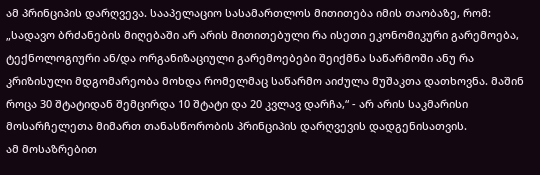ამ პრინციპის დარღვევა. სააპელაციო სასამართლოს მითითება იმის თაობაზე, რომ: „სადავო ბრძანების მიღებაში არ არის მითითებული რა ისეთი ეკონომიკური გარემოება, ტექნოლოგიური ან/და ორგანიზაციული გარემოებები შეიქმნა საწარმოში ანუ რა კრიზისული მდგომარეობა მოხდა რომელმაც საწარმო აიძულა მუშაკთა დათხოვნა. მაშინ როცა 30 შტატიდან შემცირდა 10 შტატი და 20 კვლავ დარჩა,“ - არ არის საკმარისი მოსარჩელეთა მიმართ თანასწორობის პრინციპის დარღვევის დადგენისათვის.
ამ მოსაზრებით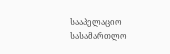სააპელაციო სასამართლო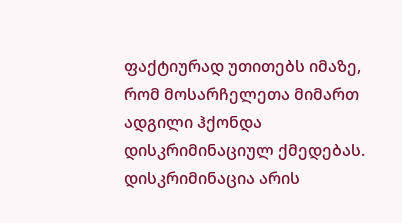ფაქტიურად უთითებს იმაზე, რომ მოსარჩელეთა მიმართ ადგილი ჰქონდა დისკრიმინაციულ ქმედებას. დისკრიმინაცია არის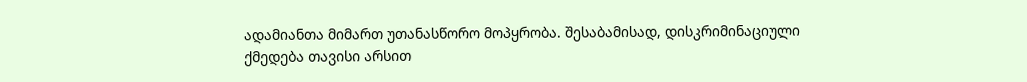ადამიანთა მიმართ უთანასწორო მოპყრობა. შესაბამისად, დისკრიმინაციული ქმედება თავისი არსით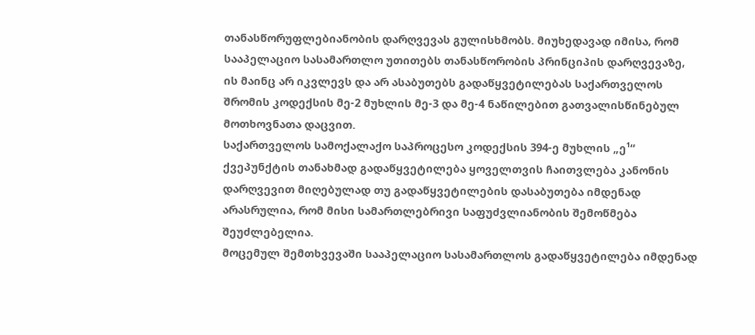თანასწორუფლებიანობის დარღვევას გულისხმობს. მიუხედავად იმისა, რომ სააპელაციო სასამართლო უთითებს თანასწორობის პრინციპის დარღვევაზე, ის მაინც არ იკვლევს და არ ასაბუთებს გადაწყვეტილებას საქართველოს შრომის კოდექსის მე-2 მუხლის მე-3 და მე-4 ნაწილებით გათვალისწინებულ მოთხოვნათა დაცვით.
საქართველოს სამოქალაქო საპროცესო კოდექსის 394-ე მუხლის „ე¹“ ქვეპუნქტის თანახმად გადაწყვეტილება ყოველთვის ჩაითვლება კანონის დარღვევით მიღებულად თუ გადაწყვეტილების დასაბუთება იმდენად არასრულია, რომ მისი სამართლებრივი საფუძვლიანობის შემოწმება შეუძლებელია.
მოცემულ შემთხვევაში სააპელაციო სასამართლოს გადაწყვეტილება იმდენად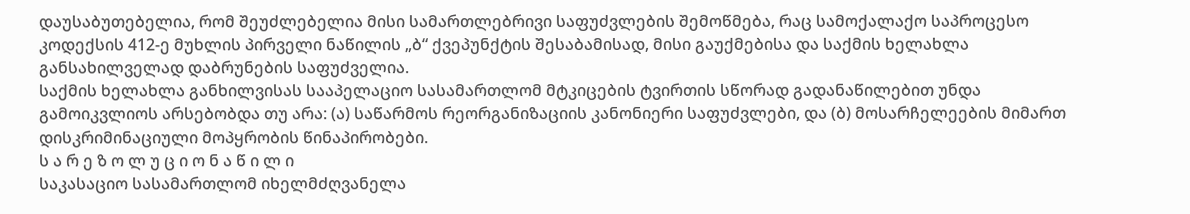დაუსაბუთებელია, რომ შეუძლებელია მისი სამართლებრივი საფუძვლების შემოწმება, რაც სამოქალაქო საპროცესო კოდექსის 412-ე მუხლის პირველი ნაწილის „ბ“ ქვეპუნქტის შესაბამისად, მისი გაუქმებისა და საქმის ხელახლა განსახილველად დაბრუნების საფუძველია.
საქმის ხელახლა განხილვისას სააპელაციო სასამართლომ მტკიცების ტვირთის სწორად გადანაწილებით უნდა გამოიკვლიოს არსებობდა თუ არა: (ა) საწარმოს რეორგანიზაციის კანონიერი საფუძვლები, და (ბ) მოსარჩელეების მიმართ დისკრიმინაციული მოპყრობის წინაპირობები.
ს ა რ ე ზ ო ლ უ ც ი ო ნ ა წ ი ლ ი
საკასაციო სასამართლომ იხელმძღვანელა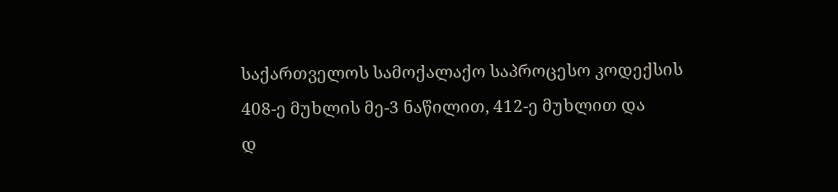საქართველოს სამოქალაქო საპროცესო კოდექსის 408-ე მუხლის მე-3 ნაწილით, 412-ე მუხლით და
დ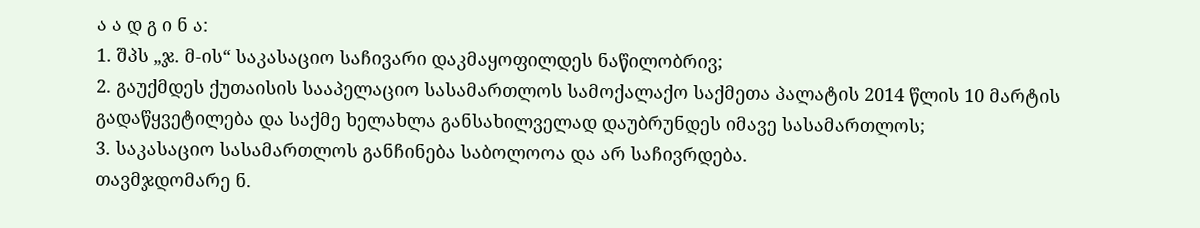ა ა დ გ ი ნ ა:
1. შპს „ჯ. მ-ის“ საკასაციო საჩივარი დაკმაყოფილდეს ნაწილობრივ;
2. გაუქმდეს ქუთაისის სააპელაციო სასამართლოს სამოქალაქო საქმეთა პალატის 2014 წლის 10 მარტის გადაწყვეტილება და საქმე ხელახლა განსახილველად დაუბრუნდეს იმავე სასამართლოს;
3. საკასაციო სასამართლოს განჩინება საბოლოოა და არ საჩივრდება.
თავმჯდომარე ნ.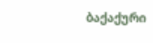ბაქაქური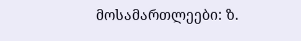მოსამართლეები: ზ.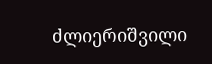ძლიერიშვილი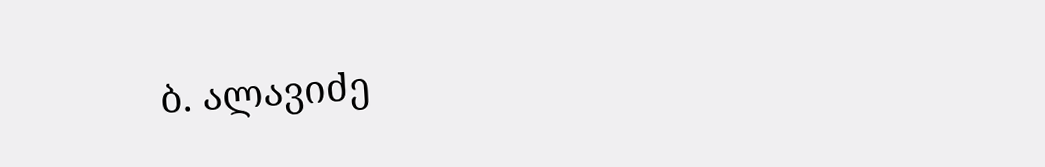ბ. ალავიძე